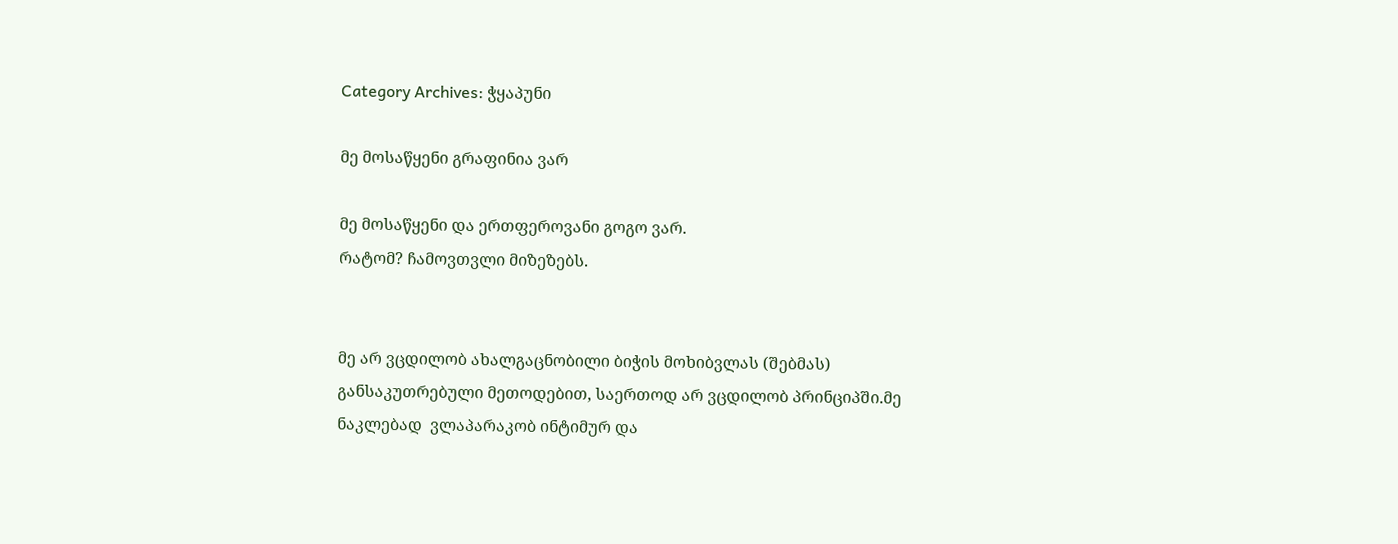Category Archives: ჭყაპუნი

მე მოსაწყენი გრაფინია ვარ

მე მოსაწყენი და ერთფეროვანი გოგო ვარ.
რატომ? ჩამოვთვლი მიზეზებს.


მე არ ვცდილობ ახალგაცნობილი ბიჭის მოხიბვლას (შებმას) განსაკუთრებული მეთოდებით, საერთოდ არ ვცდილობ პრინციპში.მე ნაკლებად  ვლაპარაკობ ინტიმურ და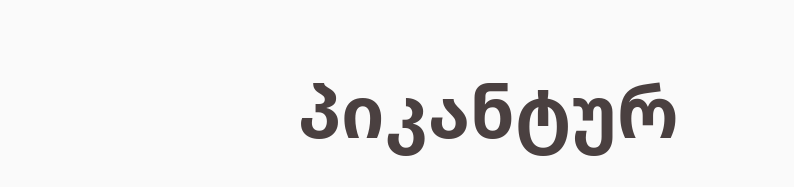პიკანტურ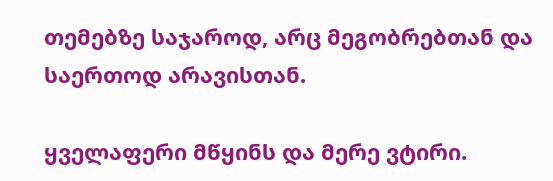თემებზე საჯაროდ, არც მეგობრებთან და საერთოდ არავისთან.

ყველაფერი მწყინს და მერე ვტირი.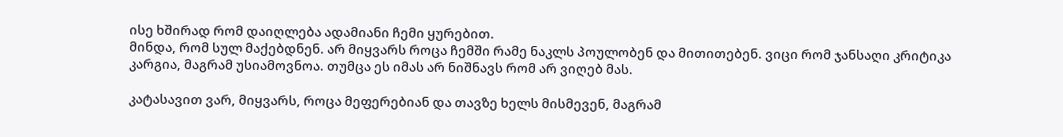ისე ხშირად რომ დაიღლება ადამიანი ჩემი ყურებით.
მინდა, რომ სულ მაქებდნენ. არ მიყვარს როცა ჩემში რამე ნაკლს პოულობენ და მითითებენ. ვიცი რომ ჯანსაღი კრიტიკა კარგია, მაგრამ უსიამოვნოა. თუმცა ეს იმას არ ნიშნავს რომ არ ვიღებ მას.

კატასავით ვარ, მიყვარს, როცა მეფერებიან და თავზე ხელს მისმევენ, მაგრამ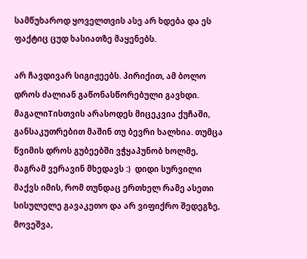სამწუხაროდ ყოველთვის ასე არ ხდება და ეს ფაქტიც ცუდ ხასიათზე მაყენებს.

არ ჩავდივარ სიგიჟეებს. პირიქით, ამ ბოლო დროს ძალიან გაწონასწორებული გავხდი. მაგალიTისთვის არასოდეს მიცეკვია ქუჩაში, განსაკუთრებით მაშინ თუ ბევრი ხალხია. თუმცა წვიმის დროს გუბეებში ვჭყაპუნობ ხოლმე, მაგრამ ვერავინ მხედავს :)  დიდი სურვილი მაქვს იმის, რომ თუნდაც ერთხელ რამე ასეთი სისულელე გავაკეთო და არ ვიფიქრო შედეგზე, მოვეშვა,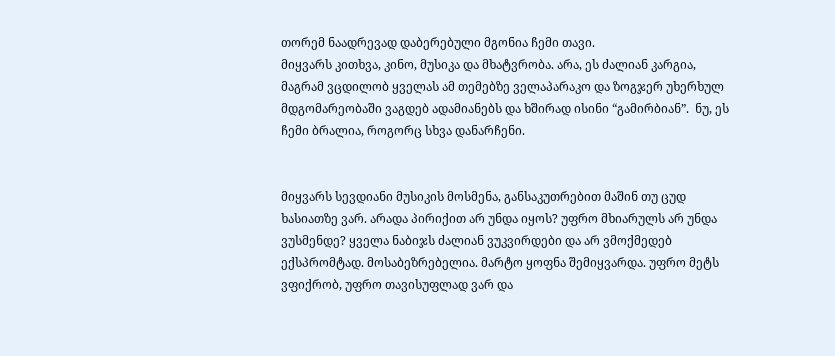თორემ ნაადრევად დაბერებული მგონია ჩემი თავი.
მიყვარს კითხვა, კინო, მუსიკა და მხატვრობა. არა, ეს ძალიან კარგია, მაგრამ ვცდილობ ყველას ამ თემებზე ველაპარაკო და ზოგჯერ უხერხულ მდგომარეობაში ვაგდებ ადამიანებს და ხშირად ისინი “გამირბიან”.  ნუ, ეს ჩემი ბრალია, როგორც სხვა დანარჩენი.


მიყვარს სევდიანი მუსიკის მოსმენა, განსაკუთრებით მაშინ თუ ცუდ ხასიათზე ვარ. არადა პირიქით არ უნდა იყოს? უფრო მხიარულს არ უნდა ვუსმენდე? ყველა ნაბიჯს ძალიან ვუკვირდები და არ ვმოქმედებ ექსპრომტად. მოსაბეზრებელია. მარტო ყოფნა შემიყვარდა. უფრო მეტს ვფიქრობ, უფრო თავისუფლად ვარ და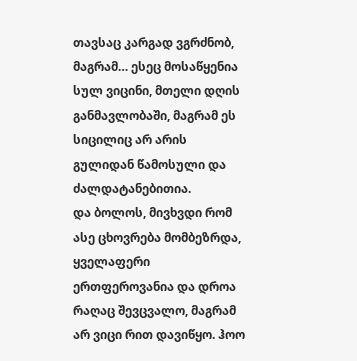თავსაც კარგად ვგრძნობ, მაგრამ… ესეც მოსაწყენია სულ ვიცინი, მთელი დღის განმავლობაში, მაგრამ ეს სიცილიც არ არის გულიდან წამოსული და ძალდატანებითია.
და ბოლოს, მივხვდი რომ ასე ცხოვრება მომბეზრდა, ყველაფერი ერთფეროვანია და დროა რაღაც შევცვალო, მაგრამ არ ვიცი რით დავიწყო. ჰოო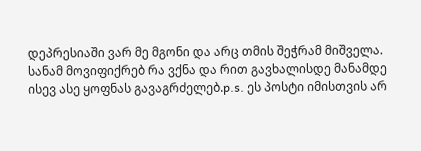დეპრესიაში ვარ მე მგონი და არც თმის შეჭრამ მიშველა. სანამ მოვიფიქრებ რა ვქნა და რით გავხალისდე მანამდე ისევ ასე ყოფნას გავაგრძელებ.p.s. ეს პოსტი იმისთვის არ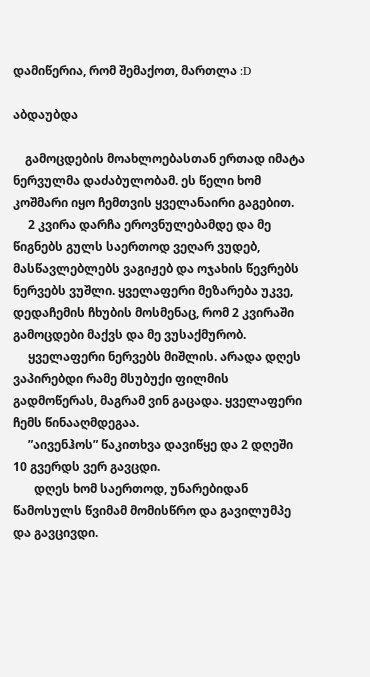დამიწერია, რომ შემაქოთ, მართლა :D

აბდაუბდა

    გამოცდების მოახლოებასთან ერთად იმატა ნერვულმა დაძაბულობამ. ეს წელი ხომ კოშმარი იყო ჩემთვის ყველანაირი გაგებით.
     2 კვირა დარჩა ეროვნულებამდე და მე წიგნებს გულს საერთოდ ვეღარ ვუდებ, მასწავლებლებს ვაგიჟებ და ოჯახის წევრებს ნერვებს ვუშლი. ყველაფერი მეზარება უკვე, დედაჩემის ჩხუბის მოსმენაც, რომ 2 კვირაში გამოცდები მაქვს და მე ვუსაქმურობ.
     ყველაფერი ნერვებს მიშლის. არადა დღეს ვაპირებდი რამე მსუბუქი ფილმის გადმოწერას, მაგრამ ვინ გაცადა. ყველაფერი ჩემს წინააღმდეგაა.
     ”აივენჰოს” წაკითხვა დავიწყე და 2 დღეში 10 გვერდს ვერ გავცდი.
       დღეს ხომ საერთოდ, უნარებიდან წამოსულს წვიმამ მომისწრო და გავილუმპე და გავცივდი.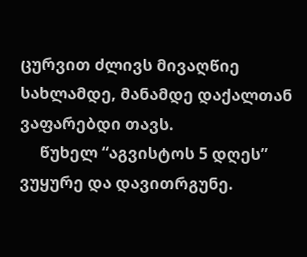ცურვით ძლივს მივაღწიე სახლამდე, მანამდე დაქალთან ვაფარებდი თავს.
     წუხელ “აგვისტოს 5 დღეს” ვუყურე და დავითრგუნე.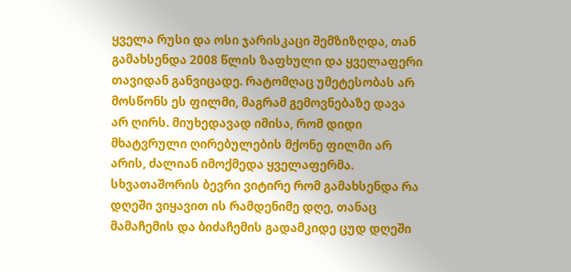ყველა რუსი და ოსი ჯარისკაცი შემზიზღდა, თან გამახსენდა 2008 წლის ზაფხული და ყველაფერი თავიდან განვიცადე. რატომღაც უმეტესობას არ მოსწონს ეს ფილმი, მაგრამ გემოვნებაზე დავა არ ღირს. მიუხედავად იმისა, რომ დიდი მხატვრული ღირებულების მქონე ფილმი არ არის, ძალიან იმოქმედა ყველაფერმა. სხვათაშორის ბევრი ვიტირე რომ გამახსენდა რა დღეში ვიყავით ის რამდენიმე დღე, თანაც მამაჩემის და ბიძაჩემის გადამკიდე ცუდ დღეში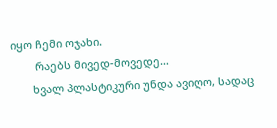იყო ჩემი ოჯახი.
        რაებს მივედ-მოვედე…
       ხვალ პლასტიკური უნდა ავიღო, სადაც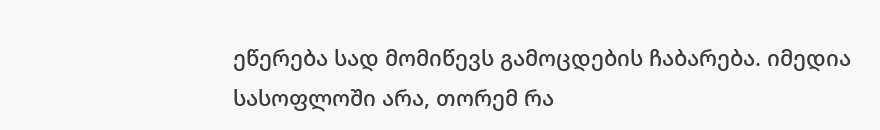ეწერება სად მომიწევს გამოცდების ჩაბარება. იმედია სასოფლოში არა, თორემ რა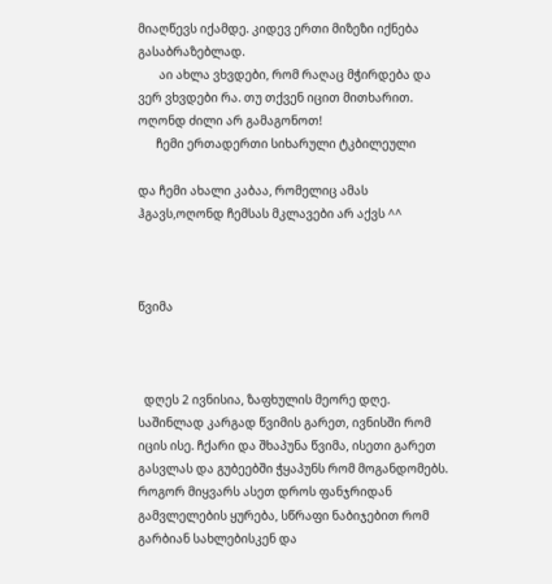მიაღწევს იქამდე. კიდევ ერთი მიზეზი იქნება გასაბრაზებლად.
       აი ახლა ვხვდები, რომ რაღაც მჭირდება და ვერ ვხვდები რა. თუ თქვენ იცით მითხარით. ოღონდ ძილი არ გამაგონოთ!
      ჩემი ერთადერთი სიხარული ტკბილეული

და ჩემი ახალი კაბაა, რომელიც ამას ჰგავს,ოღონდ ჩემსას მკლავები არ აქვს ^^



წვიმა



  დღეს 2 ივნისია, ზაფხულის მეორე დღე. საშინლად კარგად წვიმის გარეთ, ივნისში რომ იცის ისე. ჩქარი და შხაპუნა წვიმა, ისეთი გარეთ გასვლას და გუბეებში ჭყაპუნს რომ მოგანდომებს. როგორ მიყვარს ასეთ დროს ფანჯრიდან გამვლელების ყურება, სწრაფი ნაბიჯებით რომ გარბიან სახლებისკენ და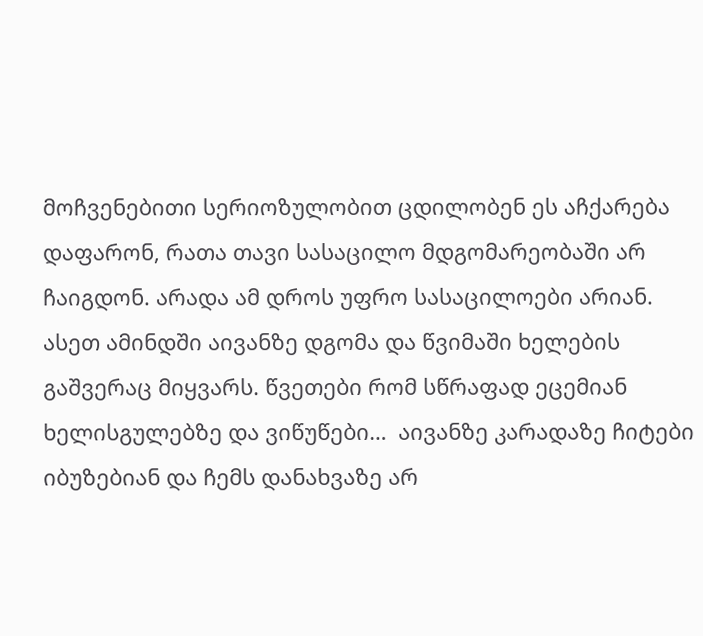მოჩვენებითი სერიოზულობით ცდილობენ ეს აჩქარება დაფარონ, რათა თავი სასაცილო მდგომარეობაში არ ჩაიგდონ. არადა ამ დროს უფრო სასაცილოები არიან. ასეთ ამინდში აივანზე დგომა და წვიმაში ხელების გაშვერაც მიყვარს. წვეთები რომ სწრაფად ეცემიან ხელისგულებზე და ვიწუწები…  აივანზე კარადაზე ჩიტები იბუზებიან და ჩემს დანახვაზე არ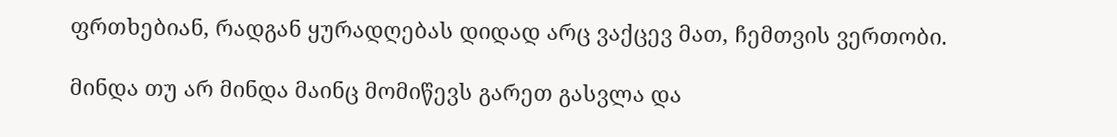ფრთხებიან, რადგან ყურადღებას დიდად არც ვაქცევ მათ, ჩემთვის ვერთობი.

მინდა თუ არ მინდა მაინც მომიწევს გარეთ გასვლა და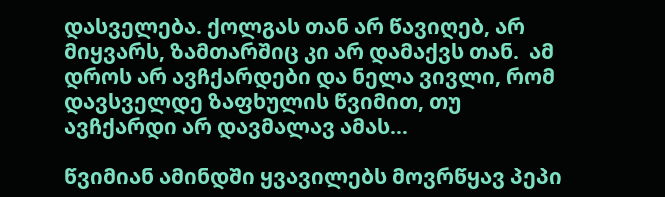დასველება. ქოლგას თან არ წავიღებ, არ მიყვარს, ზამთარშიც კი არ დამაქვს თან.  ამ დროს არ ავჩქარდები და ნელა ვივლი, რომ დავსველდე ზაფხულის წვიმით, თუ ავჩქარდი არ დავმალავ ამას…

წვიმიან ამინდში ყვავილებს მოვრწყავ პეპი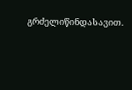გრძელიწინდასავით.